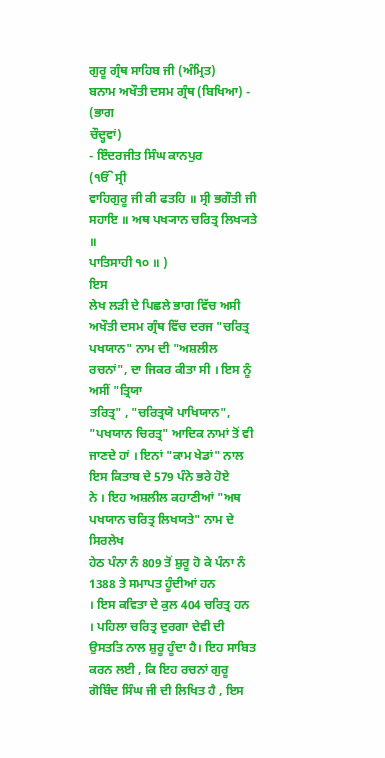ਗੁਰੂ ਗ੍ਰੰਥ ਸਾਹਿਬ ਜੀ (ਅੰਮ੍ਰਿਤ)
ਬਨਾਮ ਅਖੌਤੀ ਦਸਮ ਗ੍ਰੰਥ (ਬਿਖਿਆ) - (ਭਾਗ
ਚੌਦ੍ਹਵਾਂ)
- ਇੰਦਰਜੀਤ ਸਿੰਘ ਕਾਨਪੁਰ
(ੴ ਸ੍ਰੀ
ਵਾਹਿਗੁਰੂ ਜੀ ਕੀ ਫਤਹਿ ॥ ਸ੍ਰੀ ਭਗੌਤੀ ਜੀ ਸਹਾਇ ॥ ਅਥ ਪਖ੍ਯਾਨ ਚਰਿਤ੍ਰ ਲਿਖ੍ਯਤੇ ॥
ਪਾਤਿਸਾਹੀ ੧੦ ॥ )
ਇਸ
ਲੇਖ ਲੜੀ ਦੇ ਪਿਛਲੇ ਭਾਗ ਵਿੱਚ ਅਸੀ ਅਖੌਤੀ ਦਸਮ ਗ੍ਰੰਥ ਵਿੱਚ ਦਰਜ "ਚਰਿਤ੍ਰ
ਪਖਯਾਨ" ਨਾਮ ਦੀ "ਅਸ਼ਲੀਲ ਰਚਨਾਂ", ਦਾ ਜਿਕਰ ਕੀਤਾ ਸੀ । ਇਸ ਨੂੰ ਅਸੀਂ "ਤ੍ਰਿਯਾ
ਤਰਿਤ੍ਰ" , "ਚਰਿਤ੍ਰਯੋ ਪਾਖਿਯਾਨ", "ਪਖਯਾਨ ਚਿਰਤ੍ਰ" ਆਦਿਕ ਨਾਮਾਂ ਤੋਂ ਵੀ
ਜਾਣਦੇ ਹਾਂ । ਇਨਾਂ "ਕਾਮ ਖੇਡਾਂ" ਨਾਲ ਇਸ ਕਿਤਾਬ ਦੇ 579 ਪੰਨੇ ਭਰੇ ਹੋਏ
ਨੇ । ਇਹ ਅਸ਼ਲੀਲ ਕਹਾਣੀਆਂ "ਅਥ ਪਖਯਾਨ ਚਰਿਤ੍ਰ ਲਿਖਯਤੇ" ਨਾਮ ਦੇ ਸਿਰਲੇਖ
ਹੇਠ ਪੰਨਾ ਨੰ 809 ਤੋਂ ਸ਼ੁਰੂ ਹੋ ਕੇ ਪੰਨਾ ਨੰ 1388 ਤੇ ਸਮਾਪਤ ਹੂੰਦੀਆਂ ਹਨ
। ਇਸ ਕਵਿਤਾ ਦੇ ਕੁਲ 404 ਚਰਿਤ੍ਰ ਹਨ । ਪਹਿਲਾ ਚਰਿਤ੍ਰ ਦੁਰਗਾ ਦੇਵੀ ਦੀ
ਉਸਤਤਿ ਨਾਲ ਸ਼ੁਰੂ ਹੂੰਦਾ ਹੈ। ਇਹ ਸਾਬਿਤ ਕਰਨ ਲਈ , ਕਿ ਇਹ ਰਚਨਾਂ ਗੁਰੂ
ਗੋਬਿੰਦ ਸਿੰਘ ਜੀ ਦੀ ਲਿਖਿਤ ਹੈ , ਇਸ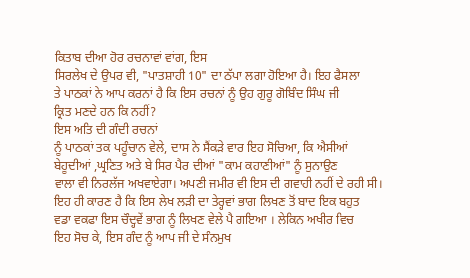ਕਿਤਾਬ ਦੀਆ ਹੋਰ ਰਚਨਾਵਾਂ ਵਾਂਗ, ਇਸ
ਸਿਰਲੇਖ ਦੇ ਉਪਰ ਵੀ, "ਪਾਤਸ਼ਾਹੀ 10" ਦਾ ਠੱਪਾ ਲਗਾ ਹੋਇਆ ਹੈ। ਇਹ ਫੈਸਲਾ
ਤੇ ਪਾਠਕਾਂ ਨੇ ਆਪ ਕਰਨਾਂ ਹੈ ਕਿ ਇਸ ਰਚਨਾਂ ਨੂੰ ਉਹ ਗੁਰੂ ਗੋਬਿੰਦ ਸਿੰਘ ਜੀ
ਕ੍ਰਿਤ ਮਣਦੇ ਹਨ ਕਿ ਨਹੀਂ?
ਇਸ ਅਤਿ ਦੀ ਗੰਦੀ ਰਚਨਾਂ
ਨੂੰ ਪਾਠਕਾਂ ਤਕ ਪਹੂੰਚਾਨ ਵੇਲੇ, ਦਾਸ ਨੇ ਸੈਂਕੜੇ ਵਾਰ ਇਹ ਸੋਚਿਆ, ਕਿ ਐਸੀਆਂ
ਬੇਹੂਦੀਆਂ ,ਘ੍ਰਣਿਤ ਅਤੇ ਬੇ ਸਿਰ ਪੈਰ ਦੀਆਂ "ਕਾਮ ਕਹਾਣੀਆਂ" ਨੂੰ ਸੁਨਾਉਣ
ਵਾਲਾ ਵੀ ਨਿਰਲੱਜ ਅਖਵਾਏਗਾ। ਅਪਣੀ ਜਮੀਰ ਵੀ ਇਸ ਦੀ ਗਵਾਹੀ ਨਹੀਂ ਦੇ ਰਹੀ ਸੀ।
ਇਹ ਹੀ ਕਾਰਣ ਹੈ ਕਿ ਇਸ ਲੇਖ ਲੜੀ ਦਾ ਤੇਰ੍ਹਵਾਂ ਭਾਗ ਲਿਖਣ ਤੋਂ ਬਾਦ ਇਕ ਬਹੁਤ
ਵਡਾ ਵਕਫਾ ਇਸ ਚੌਦ੍ਹਵੇਂ ਭਾਗ ਨੂੰ ਲਿਖਣ ਵੇਲੇ ਪੈ ਗਇਆ । ਲੇਕਿਨ ਅਖੀਰ ਵਿਚ
ਇਹ ਸੋਚ ਕੇ, ਇਸ ਗੰਦ ਨੂੰ ਆਪ ਜੀ ਦੇ ਸੰਨਮੁਖ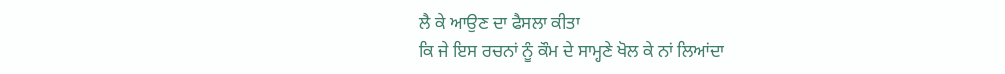ਲੈ ਕੇ ਆਉਣ ਦਾ ਫੈਸਲਾ ਕੀਤਾ
ਕਿ ਜੇ ਇਸ ਰਚਨਾਂ ਨੂੰ ਕੌਮ ਦੇ ਸਾਮ੍ਹਣੇ ਖੋਲ ਕੇ ਨਾਂ ਲਿਆਂਦਾ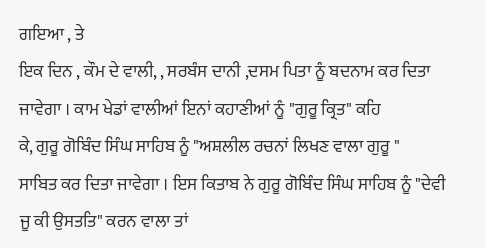ਗਇਆ , ਤੇ
ਇਕ ਦਿਨ , ਕੌਮ ਦੇ ਵਾਲੀ, , ਸਰਬੰਸ ਦਾਨੀ ,ਦਸਮ ਪਿਤਾ ਨੂੰ ਬਦਨਾਮ ਕਰ ਦਿਤਾ
ਜਾਵੇਗਾ । ਕਾਮ ਖੇਡਾਂ ਵਾਲੀਆਂ ਇਨਾਂ ਕਹਾਣੀਆਂ ਨੂੰ "ਗੁਰੂ ਕ੍ਰਿਤ" ਕਹਿ
ਕੇ, ਗੁਰੂ ਗੋਬਿੰਦ ਸਿੰਘ ਸਾਹਿਬ ਨੂੰ "ਅਸ਼ਲੀਲ ਰਚਨਾਂ ਲਿਖਣ ਵਾਲਾ ਗੁਰੂ "
ਸਾਬਿਤ ਕਰ ਦਿਤਾ ਜਾਵੇਗਾ । ਇਸ ਕਿਤਾਬ ਨੇ ਗੁਰੂ ਗੋਬਿੰਦ ਸਿੰਘ ਸਾਹਿਬ ਨੂੰ "ਦੇਵੀ
ਜੂ ਕੀ ਉਸਤਤਿ" ਕਰਨ ਵਾਲਾ ਤਾਂ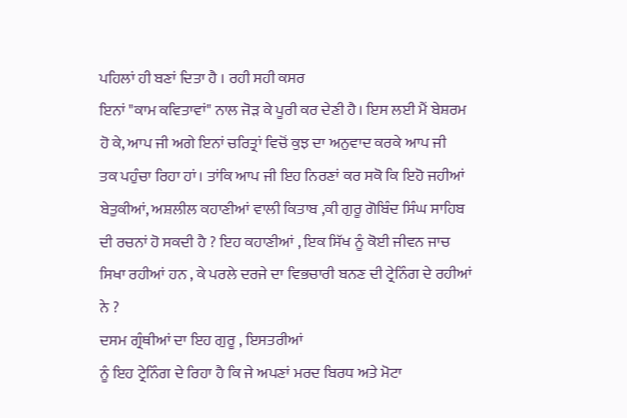ਪਹਿਲਾਂ ਹੀ ਬਣਾਂ ਦਿਤਾ ਹੈ । ਰਹੀ ਸਹੀ ਕਸਰ
ਇਨਾਂ "ਕਾਮ ਕਵਿਤਾਵਾਂ" ਨਾਲ ਜੋੜ ਕੇ ਪੂਰੀ ਕਰ ਦੇਣੀ ਹੈ। ਇਸ ਲਈ ਮੈਂ ਬੇਸ਼ਰਮ
ਹੋ ਕੇ, ਆਪ ਜੀ ਅਗੇ ਇਨਾਂ ਚਰਿਤ੍ਰਾਂ ਵਿਚੋਂ ਕੁਝ ਦਾ ਅਨੁਵਾਦ ਕਰਕੇ ਆਪ ਜੀ
ਤਕ ਪਹੁੰਚਾ ਰਿਹਾ ਹਾਂ। ਤਾਂਕਿ ਆਪ ਜੀ ਇਹ ਨਿਰਣਾਂ ਕਰ ਸਕੋ ਕਿ ਇਹੋ ਜਹੀਆਂ
ਬੇਤੁਕੀਆਂ, ਅਸ਼ਲੀਲ ਕਹਾਣੀਆਂ ਵਾਲੀ ਕਿਤਾਬ ,ਕੀ ਗੁਰੂ ਗੋਬਿੰਦ ਸਿੰਘ ਸਾਹਿਬ
ਦੀ ਰਚਨਾਂ ਹੋ ਸਕਦੀ ਹੈ ? ਇਹ ਕਹਾਣੀਆਂ , ਇਕ ਸਿੱਖ ਨੂੰ ਕੋਈ ਜੀਵਨ ਜਾਚ
ਸਿਖਾ ਰਹੀਆਂ ਹਨ , ਕੇ ਪਰਲੇ ਦਰਜੇ ਦਾ ਵਿਭਚਾਰੀ ਬਨਣ ਦੀ ਟ੍ਰੇਨਿੰਗ ਦੇ ਰਹੀਆਂ
ਨੇ ?
ਦਸਮ ਗ੍ਰੰਥੀਆਂ ਦਾ ਇਹ ਗੁਰੂ , ਇਸਤਰੀਆਂ
ਨੂੰ ਇਹ ਟ੍ਰੇਨਿੰਗ ਦੇ ਰਿਹਾ ਹੈ ਕਿ ਜੇ ਅਪਣਾਂ ਮਰਦ ਬਿਰਧ ਅਤੇ ਮੋਟਾ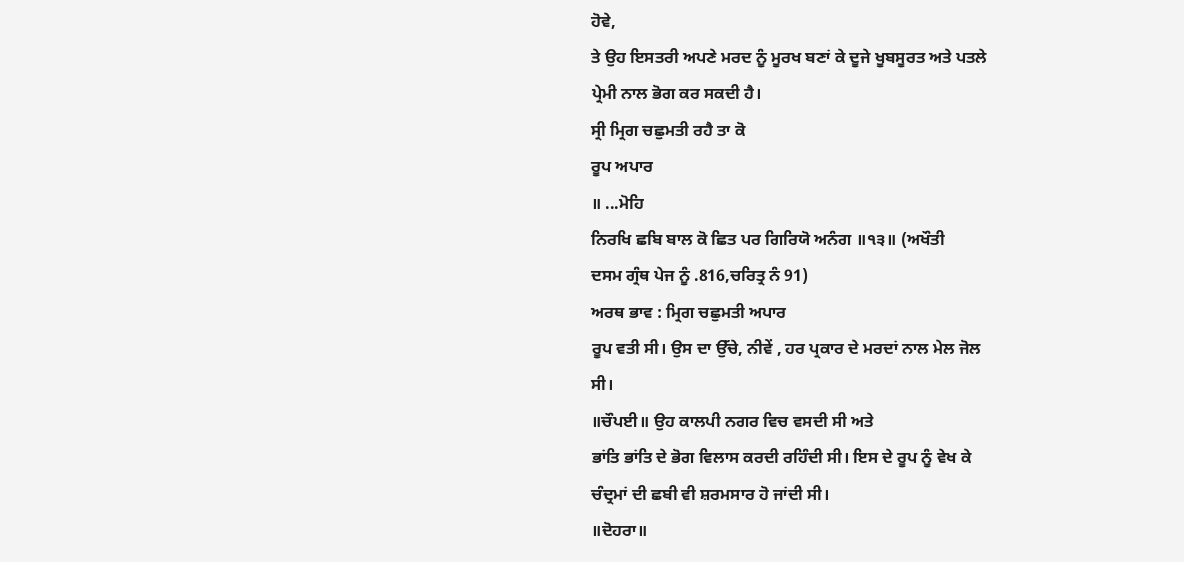ਹੋਵੇ,
ਤੇ ਉਹ ਇਸਤਰੀ ਅਪਣੇ ਮਰਦ ਨੂੰ ਮੂਰਖ ਬਣਾਂ ਕੇ ਦੂਜੇ ਖੂਬਸੂਰਤ ਅਤੇ ਪਤਲੇ
ਪ੍ਰੇਮੀ ਨਾਲ ਭੋਗ ਕਰ ਸਕਦੀ ਹੈ।
ਸ੍ਰੀ ਮ੍ਰਿਗ ਚਛੁਮਤੀ ਰਹੈ ਤਾ ਕੋ
ਰੂਪ ਅਪਾਰ
॥ ...ਮੋਹਿ
ਨਿਰਖਿ ਛਬਿ ਬਾਲ ਕੋ ਛਿਤ ਪਰ ਗਿਰਿਯੋ ਅਨੰਗ ॥੧੩॥ (ਅਖੌਤੀ
ਦਸਮ ਗ੍ਰੰਥ ਪੇਜ ਨੂੰ .816,ਚਰਿਤ੍ਰ ਨੰ 91)
ਅਰਥ ਭਾਵ : ਮ੍ਰਿਗ ਚਛੁਮਤੀ ਅਪਾਰ
ਰੂਪ ਵਤੀ ਸੀ। ਉਸ ਦਾ ਉੱਚੇ, ਨੀਵੇਂ , ਹਰ ਪ੍ਰਕਾਰ ਦੇ ਮਰਦਾਂ ਨਾਲ ਮੇਲ ਜੋਲ
ਸੀ।
॥ਚੌਪਈ॥ ਉਹ ਕਾਲਪੀ ਨਗਰ ਵਿਚ ਵਸਦੀ ਸੀ ਅਤੇ
ਭਾਂਤਿ ਭਾਂਤਿ ਦੇ ਭੋਗ ਵਿਲਾਸ ਕਰਦੀ ਰਹਿੰਦੀ ਸੀ। ਇਸ ਦੇ ਰੂਪ ਨੂੰ ਵੇਖ ਕੇ
ਚੰਦ੍ਰਮਾਂ ਦੀ ਛਬੀ ਵੀ ਸ਼ਰਮਸਾਰ ਹੋ ਜਾਂਦੀ ਸੀ।
॥ਦੋਹਰਾ॥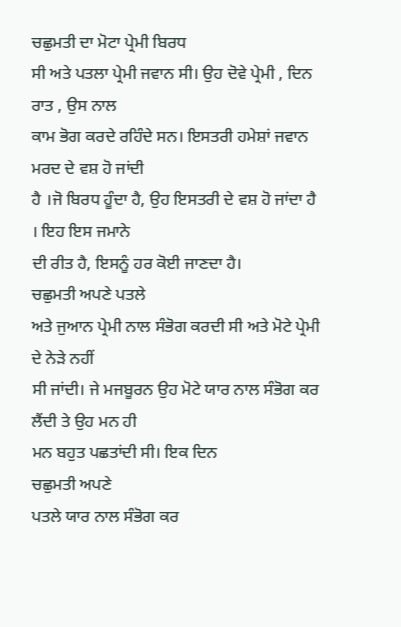ਚਛੁਮਤੀ ਦਾ ਮੋਟਾ ਪ੍ਰੇਮੀ ਬਿਰਧ
ਸੀ ਅਤੇ ਪਤਲਾ ਪ੍ਰੇਮੀ ਜਵਾਨ ਸੀ। ਉਹ ਦੋਵੇ ਪ੍ਰੇਮੀ , ਦਿਨ ਰਾਤ , ਉਸ ਨਾਲ
ਕਾਮ ਭੋਗ ਕਰਦੇ ਰਹਿੰਦੇ ਸਨ। ਇਸਤਰੀ ਹਮੇਸ਼ਾਂ ਜਵਾਨ ਮਰਦ ਦੇ ਵਸ਼ ਹੋ ਜਾਂਦੀ
ਹੈ ।ਜੋ ਬਿਰਧ ਹੂੰਦਾ ਹੈ, ਉਹ ਇਸਤਰੀ ਦੇ ਵਸ਼ ਹੋ ਜਾਂਦਾ ਹੈ । ਇਹ ਇਸ ਜਮਾਨੇ
ਦੀ ਰੀਤ ਹੈ, ਇਸਨੂੰ ਹਰ ਕੋਈ ਜਾਣਦਾ ਹੈ।
ਚਛੁਮਤੀ ਅਪਣੇ ਪਤਲੇ
ਅਤੇ ਜੁਆਨ ਪ੍ਰੇਮੀ ਨਾਲ ਸੰਭੋਗ ਕਰਦੀ ਸੀ ਅਤੇ ਮੋਟੇ ਪ੍ਰੇਮੀ ਦੇ ਨੇੜੇ ਨਹੀਂ
ਸੀ ਜਾਂਦੀ। ਜੇ ਮਜਬੂਰਨ ਉਹ ਮੋਟੇ ਯਾਰ ਨਾਲ ਸੰਭੋਗ ਕਰ ਲੈਂਦੀ ਤੇ ਉਹ ਮਨ ਹੀ
ਮਨ ਬਹੁਤ ਪਛਤਾਂਦੀ ਸੀ। ਇਕ ਦਿਨ
ਚਛੁਮਤੀ ਅਪਣੇ
ਪਤਲੇ ਯਾਰ ਨਾਲ ਸੰਭੋਗ ਕਰ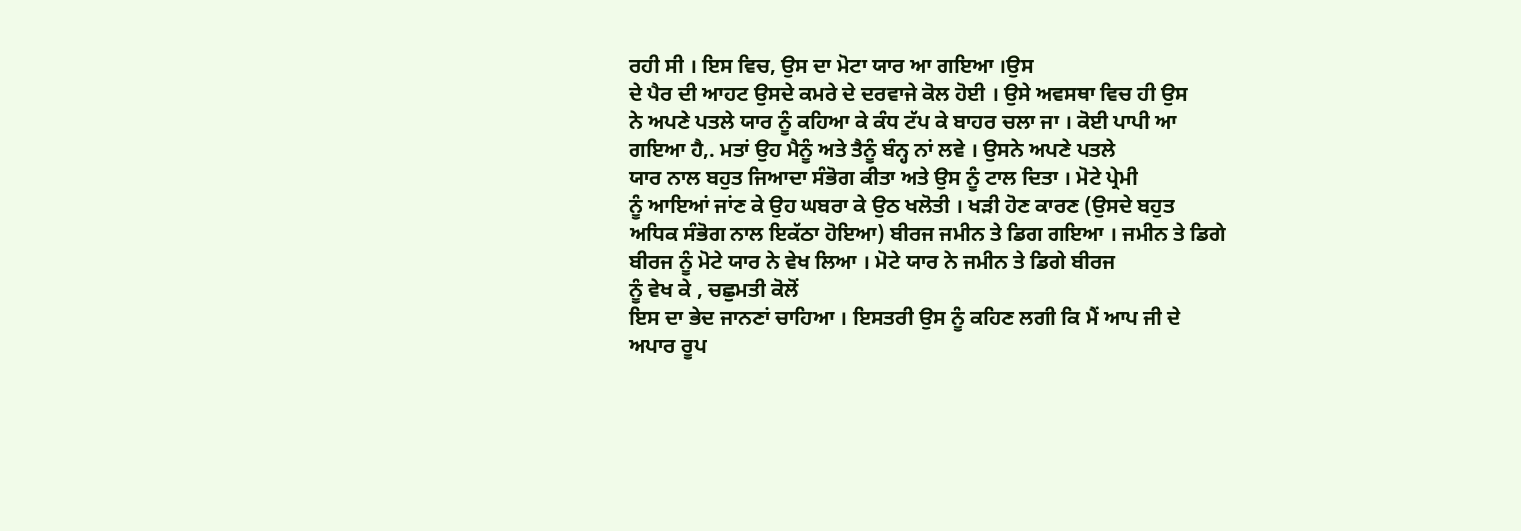ਰਹੀ ਸੀ । ਇਸ ਵਿਚ, ਉਸ ਦਾ ਮੋਟਾ ਯਾਰ ਆ ਗਇਆ ।ਉਸ
ਦੇ ਪੈਰ ਦੀ ਆਹਟ ਉਸਦੇ ਕਮਰੇ ਦੇ ਦਰਵਾਜੇ ਕੋਲ ਹੋਈ । ਉਸੇ ਅਵਸਥਾ ਵਿਚ ਹੀ ਉਸ
ਨੇ ਅਪਣੇ ਪਤਲੇ ਯਾਰ ਨੂੰ ਕਹਿਆ ਕੇ ਕੰਧ ਟੱਪ ਕੇ ਬਾਹਰ ਚਲਾ ਜਾ । ਕੋਈ ਪਾਪੀ ਆ
ਗਇਆ ਹੈ,. ਮਤਾਂ ਉਹ ਮੈਨੂੰ ਅਤੇ ਤੈਨੂੰ ਬੰਨ੍ਹ ਨਾਂ ਲਵੇ । ਉਸਨੇ ਅਪਣੇ ਪਤਲੇ
ਯਾਰ ਨਾਲ ਬਹੁਤ ਜਿਆਦਾ ਸੰਭੋਗ ਕੀਤਾ ਅਤੇ ਉਸ ਨੂੰ ਟਾਲ ਦਿਤਾ । ਮੋਟੇ ਪ੍ਰੇਮੀ
ਨੂੰ ਆਇਆਂ ਜਾਂਣ ਕੇ ਉਹ ਘਬਰਾ ਕੇ ਉਠ ਖਲੋਤੀ । ਖੜੀ ਹੋਣ ਕਾਰਣ (ਉਸਦੇ ਬਹੁਤ
ਅਧਿਕ ਸੰਭੋਗ ਨਾਲ ਇਕੱਠਾ ਹੋਇਆ) ਬੀਰਜ ਜਮੀਨ ਤੇ ਡਿਗ ਗਇਆ । ਜਮੀਨ ਤੇ ਡਿਗੇ
ਬੀਰਜ ਨੂੰ ਮੋਟੇ ਯਾਰ ਨੇ ਵੇਖ ਲਿਆ । ਮੋਟੇ ਯਾਰ ਨੇ ਜਮੀਨ ਤੇ ਡਿਗੇ ਬੀਰਜ
ਨੂੰ ਵੇਖ ਕੇ , ਚਛੁਮਤੀ ਕੋਲੋਂ
ਇਸ ਦਾ ਭੇਦ ਜਾਨਣਾਂ ਚਾਹਿਆ । ਇਸਤਰੀ ਉਸ ਨੂੰ ਕਹਿਣ ਲਗੀ ਕਿ ਮੈਂ ਆਪ ਜੀ ਦੇ
ਅਪਾਰ ਰੂਪ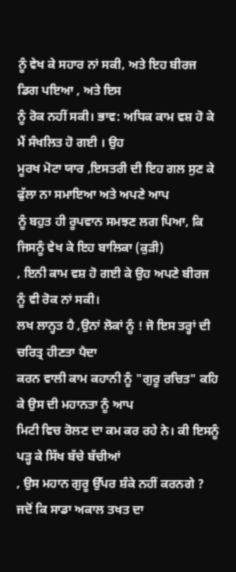ਨੂੰ ਵੇਖ ਕੇ ਸਹਾਰ ਨਾਂ ਸਕੀ, ਅਤੇ ਇਹ ਬੀਰਜ ਡਿਗ ਪਇਆ , ਅਤੇ ਇਸ
ਨੂੰ ਰੋਕ ਨਹੀਂ ਸਕੀ। ਭਾਵ: ਅਧਿਕ ਕਾਮ ਵਸ਼ ਹੋ ਕੇ ਮੈਂ ਸੰਖਲਿਤ ਹੋ ਗਈ । ਉਹ
ਮੂਰਖ ਮੋਟਾ ਯਾਰ ,ਇਸਤਰੀ ਦੀ ਇਹ ਗਲ ਸੁਣ ਕੇ ਫੁੱਲਾ ਨਾ ਸਮਾਇਆ ਅਤੇ ਅਪਣੇ ਆਪ
ਨੂੰ ਬਹੁਤ ਹੀ ਰੂਪਵਾਨ ਸਮਝਣ ਲਗ ਪਿਆ, ਕਿ ਜਿਸਨੂੰ ਵੇਖ ਕੇ ਇਹ ਬਾਲਿਕਾ (ਕੁੜੀ)
, ਇਨੀ ਕਾਮ ਵਸ਼ ਹੋ ਗਈ ਕੇ ਉਹ ਅਪਣੇ ਬੀਰਜ ਨੂੰ ਵੀ ਰੋਕ ਨਾਂ ਸਕੀ।
ਲਖ ਲਾਨ੍ਹਤ ਹੈ ,ਉਨਾਂ ਲੋਕਾਂ ਨੂੰ ! ਜੋ ਇਸ ਤਰ੍ਹਾਂ ਦੀ ਚਰਿਤ੍ਰ ਹੀਣਤਾ ਪੈਦਾ
ਕਰਨ ਵਾਲੀ ਕਾਮ ਕਹਾਨੀ ਨੂੰ "ਗੁਰੂ ਰਚਿਤ" ਕਹਿ ਕੇ ਉਸ ਦੀ ਮਹਾਨਤਾ ਨੂੰ ਆਪ
ਮਿਟੀ ਵਿਚ ਰੋਲਣ ਦਾ ਕਮ ਕਰ ਰਹੇ ਨੇ। ਕੀ ਇਸਨੂੰ ਪੜ੍ਹ ਕੇ ਸਿੱਖ ਬੱਚੇ ਬੱਚੀਆਂ
, ਉਸ ਮਹਾਨ ਗੁਰੂ ਉੱਪਰ ਸ਼ੰਕੇ ਨਹੀਂ ਕਰਨਗੇ ? ਜਦੋਂ ਕਿ ਸਾਡਾ ਅਕਾਲ ਤਖਤ ਦਾ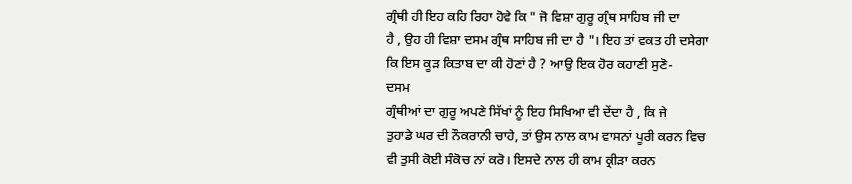ਗ੍ਰੰਥੀ ਹੀ ਇਹ ਕਹਿ ਰਿਹਾ ਹੋਵੇ ਕਿ " ਜੋ ਵਿਸ਼ਾ ਗੁਰੂ ਗ੍ਰੰਥ ਸਾਹਿਬ ਜੀ ਦਾ
ਹੈ , ਉਹ ਹੀ ਵਿਸ਼ਾ ਦਸਮ ਗ੍ਰੰਥ ਸਾਹਿਬ ਜੀ ਦਾ ਹੈ "। ਇਹ ਤਾਂ ਵਕਤ ਹੀ ਦਸੇਗਾ
ਕਿ ਇਸ ਕੂੜ ਕਿਤਾਬ ਦਾ ਕੀ ਹੋਣਾਂ ਹੈ ? ਆਉ ਇਕ ਹੋਰ ਕਹਾਣੀ ਸੁਣੋ-
ਦਸਮ
ਗ੍ਰੰਥੀਆਂ ਦਾ ਗੁਰੂ ਅਪਣੇ ਸਿੱਖਾਂ ਨੂੰ ਇਹ ਸਿਖਿਆ ਵੀ ਦੇਂਦਾ ਹੈ , ਕਿ ਜੇ
ਤੁਹਾਡੇ ਘਰ ਦੀ ਨੌਕਰਾਨੀ ਚਾਹੇ, ਤਾਂ ਉਸ ਨਾਲ ਕਾਮ ਵਾਸਨਾਂ ਪੂਰੀ ਕਰਨ ਵਿਚ
ਵੀ ਤੁਸੀ ਕੋਈ ਸੰਕੋਚ ਨਾਂ ਕਰੋ। ਇਸਦੇ ਨਾਲ ਹੀ ਕਾਮ ਕ੍ਰੀੜਾ ਕਰਨ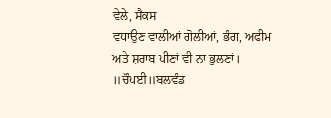ਵੇਲੇ, ਸੈਕਸ
ਵਧਾਉਣ ਵਾਲੀਆਂ ਗੋਲੀਆਂ, ਭੰਗ, ਅਫੀਮ ਅਤੇ ਸ਼ਰਾਬ ਪੀਣਾਂ ਵੀ ਨਾ ਭੁਲਣਾਂ।
॥ਚੌਪਈ॥ਬਲਵੰਡ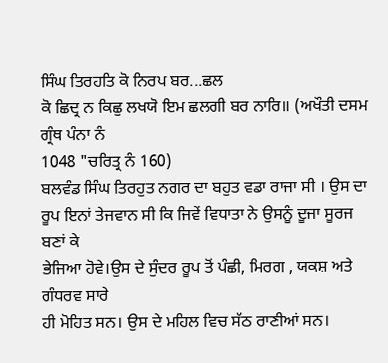ਸਿੰਘ ਤਿਰਹਤਿ ਕੋ ਨਿਰਪ ਬਰ...ਛਲ
ਕੋ ਛਿਦ੍ਰ ਨ ਕਿਛੁ ਲਖਯੋ ਇਮ ਛਲਗੀ ਬਰ ਨਾਰਿ॥ (ਅਖੌਤੀ ਦਸਮ ਗ੍ਰੰਥ ਪੰਨਾ ਨੰ
1048 "ਚਰਿਤ੍ਰ ਨੰ 160)
ਬਲਵੰਡ ਸਿੰਘ ਤਿਰਹੁਤ ਨਗਰ ਦਾ ਬਹੁਤ ਵਡਾ ਰਾਜਾ ਸੀ । ਉਸ ਦਾ
ਰੂਪ ਇਨਾਂ ਤੇਜਵਾਨ ਸੀ ਕਿ ਜਿਵੇਂ ਵਿਧਾਤਾ ਨੇ ਉਸਨੂੰ ਦੂਜਾ ਸੂਰਜ ਬਣਾਂ ਕੇ
ਭੇਜਿਆ ਹੋਵੇ।ਉਸ ਦੇ ਸੁੰਦਰ ਰੂਪ ਤੋਂ ਪੰਛੀ, ਮਿਰਗ , ਯਕਸ਼ ਅਤੇ ਗੰਧਰਵ ਸਾਰੇ
ਹੀ ਮੋਹਿਤ ਸਨ। ਉਸ ਦੇ ਮਹਿਲ ਵਿਚ ਸੱਠ ਰਾਣੀਆਂ ਸਨ।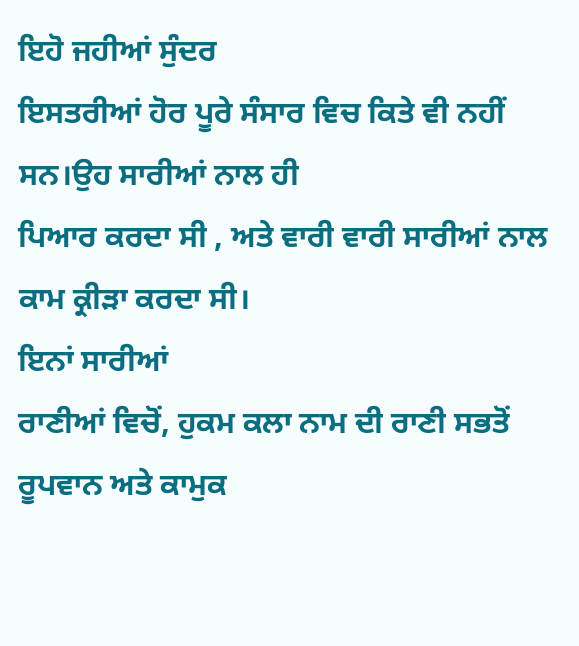ਇਹੋ ਜਹੀਆਂ ਸੁੰਦਰ
ਇਸਤਰੀਆਂ ਹੋਰ ਪੂਰੇ ਸੰਸਾਰ ਵਿਚ ਕਿਤੇ ਵੀ ਨਹੀਂ ਸਨ।ਉਹ ਸਾਰੀਆਂ ਨਾਲ ਹੀ
ਪਿਆਰ ਕਰਦਾ ਸੀ , ਅਤੇ ਵਾਰੀ ਵਾਰੀ ਸਾਰੀਆਂ ਨਾਲ ਕਾਮ ਕ੍ਰੀੜਾ ਕਰਦਾ ਸੀ।
ਇਨਾਂ ਸਾਰੀਆਂ
ਰਾਣੀਆਂ ਵਿਚੋਂ, ਹੁਕਮ ਕਲਾ ਨਾਮ ਦੀ ਰਾਣੀ ਸਭਤੋਂ ਰੂਪਵਾਨ ਅਤੇ ਕਾਮੁਕ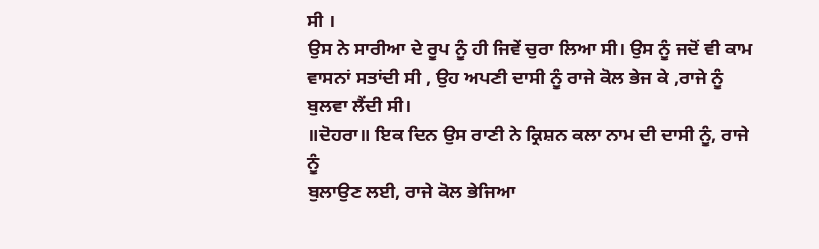ਸੀ ।
ਉਸ ਨੇ ਸਾਰੀਆ ਦੇ ਰੂਪ ਨੂੰ ਹੀ ਜਿਵੇਂ ਚੁਰਾ ਲਿਆ ਸੀ। ਉਸ ਨੂੰ ਜਦੋਂ ਵੀ ਕਾਮ
ਵਾਸਨਾਂ ਸਤਾਂਦੀ ਸੀ , ਉਹ ਅਪਣੀ ਦਾਸੀ ਨੂੰ ਰਾਜੇ ਕੋਲ ਭੇਜ ਕੇ ,ਰਾਜੇ ਨੂੰ
ਬੁਲਵਾ ਲੈਂਦੀ ਸੀ।
॥ਦੋਹਰਾ॥ ਇਕ ਦਿਨ ਉਸ ਰਾਣੀ ਨੇ ਕ੍ਰਿਸ਼ਨ ਕਲਾ ਨਾਮ ਦੀ ਦਾਸੀ ਨੂੰ, ਰਾਜੇ ਨੂੰ
ਬੁਲਾਉਣ ਲਈ, ਰਾਜੇ ਕੋਲ ਭੇਜਿਆ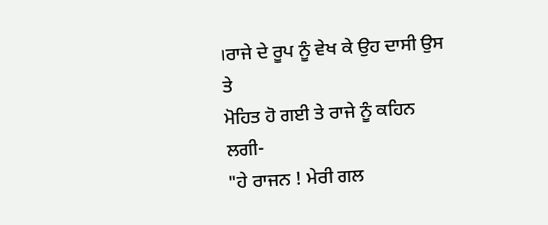।ਰਾਜੇ ਦੇ ਰੂਪ ਨੂੰ ਵੇਖ ਕੇ ਉਹ ਦਾਸੀ ਉਸ ਤੇ
ਮੋਹਿਤ ਹੋ ਗਈ ਤੇ ਰਾਜੇ ਨੂੰ ਕਹਿਨ ਲਗੀ-
"ਹੇ ਰਾਜਨ ! ਮੇਰੀ ਗਲ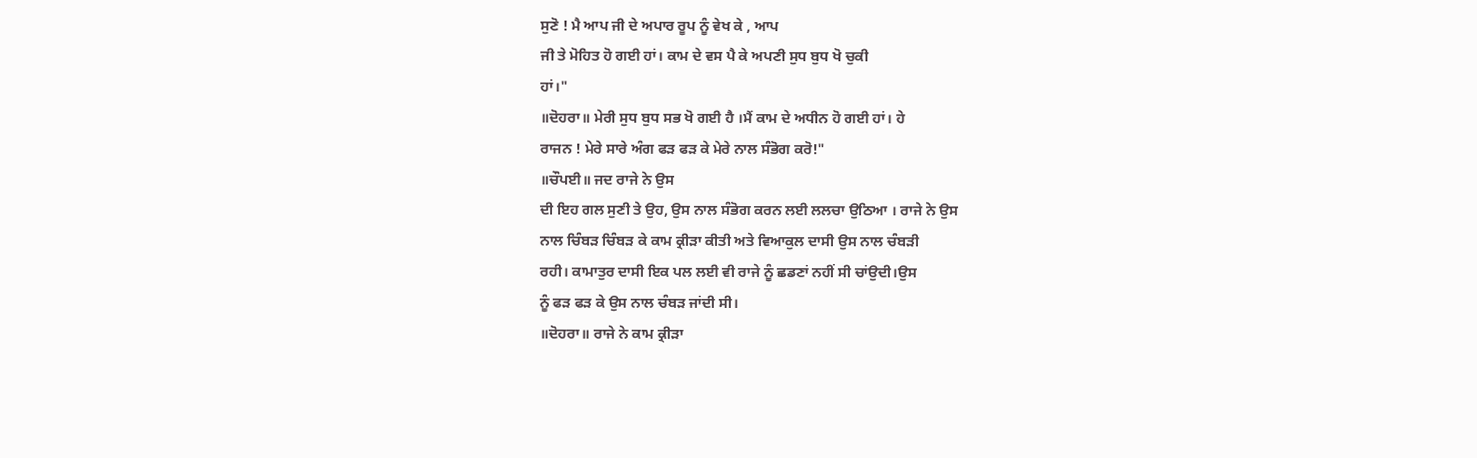ਸੁਣੋ ! ਮੈ ਆਪ ਜੀ ਦੇ ਅਪਾਰ ਰੂਪ ਨੂੰ ਵੇਖ ਕੇ , ਆਪ
ਜੀ ਤੇ ਮੋਹਿਤ ਹੋ ਗਈ ਹਾਂ। ਕਾਮ ਦੇ ਵਸ ਪੈ ਕੇ ਅਪਣੀ ਸੁਧ ਬੁਧ ਖੋ ਚੁਕੀ
ਹਾਂ।"
॥ਦੋਹਰਾ॥ ਮੇਰੀ ਸੁਧ ਬੁਧ ਸਭ ਖੋ ਗਈ ਹੈ ।ਮੈਂ ਕਾਮ ਦੇ ਅਧੀਨ ਹੋ ਗਈ ਹਾਂ। ਹੇ
ਰਾਜਨ ! ਮੇਰੇ ਸਾਰੇ ਅੰਗ ਫੜ ਫੜ ਕੇ ਮੇਰੇ ਨਾਲ ਸੰਭੋਗ ਕਰੋ!"
॥ਚੌਪਈ॥ ਜਦ ਰਾਜੇ ਨੇ ਉਸ
ਦੀ ਇਹ ਗਲ ਸੁਣੀ ਤੇ ਉਹ, ਉਸ ਨਾਲ ਸੰਭੋਗ ਕਰਨ ਲਈ ਲਲਚਾ ਉਠਿਆ । ਰਾਜੇ ਨੇ ਉਸ
ਨਾਲ ਚਿੰਬੜ ਚਿੰਬੜ ਕੇ ਕਾਮ ਕ੍ਰੀੜਾ ਕੀਤੀ ਅਤੇ ਵਿਆਕੁਲ ਦਾਸੀ ਉਸ ਨਾਲ ਚੰਬੜੀ
ਰਹੀ। ਕਾਮਾਤੁਰ ਦਾਸੀ ਇਕ ਪਲ ਲਈ ਵੀ ਰਾਜੇ ਨੂੰ ਛਡਣਾਂ ਨਹੀਂ ਸੀ ਚਾਂਉਦੀ।ਉਸ
ਨੂੰ ਫੜ ਫੜ ਕੇ ਉਸ ਨਾਲ ਚੰਬੜ ਜਾਂਦੀ ਸੀ।
॥ਦੋਹਰਾ॥ ਰਾਜੇ ਨੇ ਕਾਮ ਕ੍ਰੀੜਾ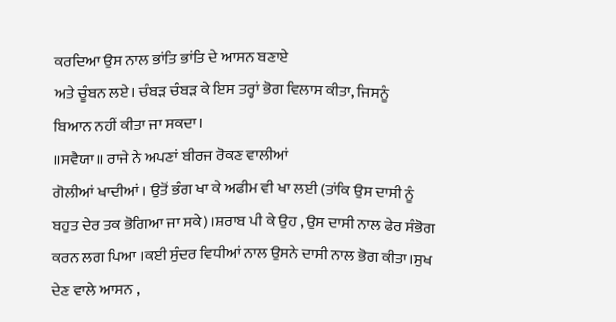ਕਰਦਿਆ ਉਸ ਨਾਲ ਭਾਂਤਿ ਭਾਂਤਿ ਦੇ ਆਸਨ ਬਣਾਏ
ਅਤੇ ਚੂੰਬਨ ਲਏ। ਚੰਬੜ ਚੰਬੜ ਕੇ ਇਸ ਤਰ੍ਹਾਂ ਭੋਗ ਵਿਲਾਸ ਕੀਤਾ, ਜਿਸਨੂੰ
ਬਿਆਨ ਨਹੀਂ ਕੀਤਾ ਜਾ ਸਕਦਾ।
॥ਸਵੈਯਾ॥ ਰਾਜੇ ਨੇ ਅਪਣਾਂ ਬੀਰਜ ਰੋਕਣ ਵਾਲੀਆਂ
ਗੋਲੀਆਂ ਖਾਦੀਆਂ । ਉਤੋਂ ਭੰਗ ਖਾ ਕੇ ਅਫੀਮ ਵੀ ਖਾ ਲਈ (ਤਾਂਕਿ ਉਸ ਦਾਸੀ ਨੂੰ
ਬਹੁਤ ਦੇਰ ਤਕ ਭੋਗਿਆ ਜਾ ਸਕੇ)।ਸ਼ਰਾਬ ਪੀ ਕੇ ਉਹ , ਉਸ ਦਾਸੀ ਨਾਲ ਫੇਰ ਸੰਭੋਗ
ਕਰਨ ਲਗ ਪਿਆ ।ਕਈ ਸੁੰਦਰ ਵਿਧੀਆਂ ਨਾਲ ਉਸਨੇ ਦਾਸੀ ਨਾਲ ਭੋਗ ਕੀਤਾ।ਸੁਖ
ਦੇਣ ਵਾਲੇ ਆਸਨ ,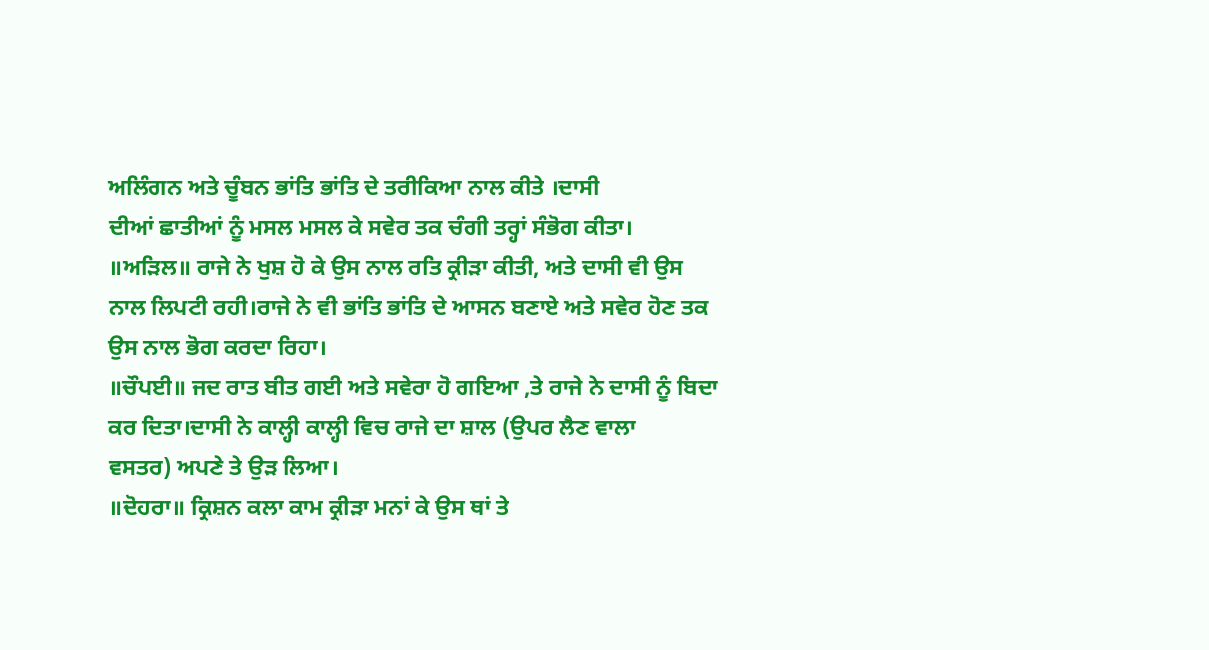ਅਲਿੰਗਨ ਅਤੇ ਚੂੰਬਨ ਭਾਂਤਿ ਭਾਂਤਿ ਦੇ ਤਰੀਕਿਆ ਨਾਲ ਕੀਤੇ ।ਦਾਸੀ
ਦੀਆਂ ਛਾਤੀਆਂ ਨੂੰ ਮਸਲ ਮਸਲ ਕੇ ਸਵੇਰ ਤਕ ਚੰਗੀ ਤਰ੍ਹਾਂ ਸੰਭੋਗ ਕੀਤਾ।
॥ਅੜਿਲ॥ ਰਾਜੇ ਨੇ ਖੁਸ਼ ਹੋ ਕੇ ਉਸ ਨਾਲ ਰਤਿ ਕ੍ਰੀੜਾ ਕੀਤੀ, ਅਤੇ ਦਾਸੀ ਵੀ ਉਸ
ਨਾਲ ਲਿਪਟੀ ਰਹੀ।ਰਾਜੇ ਨੇ ਵੀ ਭਾਂਤਿ ਭਾਂਤਿ ਦੇ ਆਸਨ ਬਣਾਏ ਅਤੇ ਸਵੇਰ ਹੋਣ ਤਕ
ਉਸ ਨਾਲ ਭੋਗ ਕਰਦਾ ਰਿਹਾ।
॥ਚੌਪਈ॥ ਜਦ ਰਾਤ ਬੀਤ ਗਈ ਅਤੇ ਸਵੇਰਾ ਹੋ ਗਇਆ ,ਤੇ ਰਾਜੇ ਨੇ ਦਾਸੀ ਨੂੰ ਬਿਦਾ
ਕਰ ਦਿਤਾ।ਦਾਸੀ ਨੇ ਕਾਲ੍ਹੀ ਕਾਲ੍ਹੀ ਵਿਚ ਰਾਜੇ ਦਾ ਸ਼ਾਲ (ਉਪਰ ਲੈਣ ਵਾਲਾ
ਵਸਤਰ) ਅਪਣੇ ਤੇ ਉੜ ਲਿਆ।
॥ਦੋਹਰਾ॥ ਕ੍ਰਿਸ਼ਨ ਕਲਾ ਕਾਮ ਕ੍ਰੀੜਾ ਮਨਾਂ ਕੇ ਉਸ ਥਾਂ ਤੇ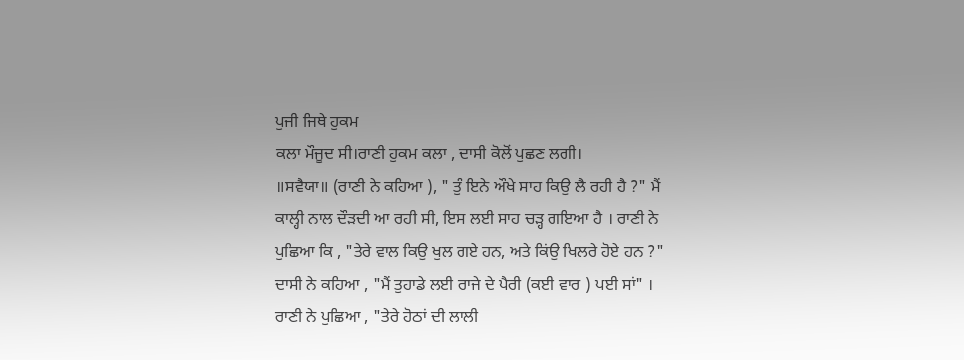ਪੁਜੀ ਜਿਥੇ ਹੁਕਮ
ਕਲਾ ਮੌਜੂਦ ਸੀ।ਰਾਣੀ ਹੁਕਮ ਕਲਾ , ਦਾਸੀ ਕੋਲੋਂ ਪੁਛਣ ਲਗੀ।
॥ਸਵੈਯਾ॥ (ਰਾਣੀ ਨੇ ਕਹਿਆ ), " ਤੁੰ ਇਨੇ ਔਖੇ ਸਾਹ ਕਿਉ ਲੈ ਰਹੀ ਹੈ ?" ਮੈਂ
ਕਾਲ੍ਹੀ ਨਾਲ ਦੌੜਦੀ ਆ ਰਹੀ ਸੀ, ਇਸ ਲਈ ਸਾਹ ਚੜ੍ਹ ਗਇਆ ਹੈ । ਰਾਣੀ ਨੇ
ਪੁਛਿਆ ਕਿ , "ਤੇਰੇ ਵਾਲ ਕਿਉ ਖੁਲ ਗਏ ਹਨ, ਅਤੇ ਕਿਂਉ ਖਿਲਰੇ ਹੋਏ ਹਨ ?"
ਦਾਸੀ ਨੇ ਕਹਿਆ , "ਮੈਂ ਤੁਹਾਡੇ ਲਈ ਰਾਜੇ ਦੇ ਪੈਰੀ (ਕਈ ਵਾਰ ) ਪਈ ਸਾਂ" ।
ਰਾਣੀ ਨੇ ਪੁਛਿਆ , "ਤੇਰੇ ਹੋਠਾਂ ਦੀ ਲਾਲੀ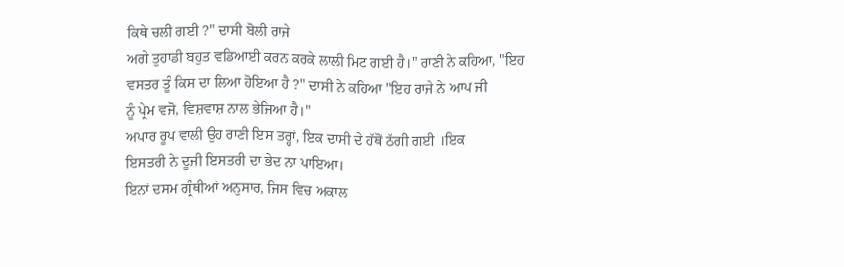ਕਿਥੇ ਚਲੀ ਗਈ ?" ਦਾਸੀ ਬੋਲੀ ਰਾਜੇ
ਅਗੇ ਤੁਹਾਡੀ ਬਹੁਤ ਵਡਿਆਈ ਕਰਨ ਕਰਕੇ ਲਾਲੀ ਮਿਟ ਗਈ ਹੈ।" ਰਾਣੀ ਨੇ ਕਹਿਆ, "ਇਹ
ਵਸਤਰ ਤੂੰ ਕਿਸ ਦਾ ਲਿਆ ਹੋਇਆ ਹੈ ?" ਦਾਸੀ ਨੇ ਕਹਿਆ "ਇਹ ਰਾਜੇ ਨੇ ਆਪ ਜੀ
ਨੂੰ ਪ੍ਰੇਮ ਵਜੋ, ਵਿਸ਼ਵਾਸ਼ ਨਾਲ ਭੇਜਿਆ ਹੈ।"
ਅਪਾਰ ਰੂਪ ਵਾਲੀ ਉਹ ਰਾਣੀ ਇਸ ਤਰ੍ਹਾਂ, ਇਕ ਦਾਸੀ ਦੇ ਹੱਥੋਂ ਠੱਗੀ ਗਈ ।ਇਕ
ਇਸਤਰੀ ਨੇ ਦੂਜੀ ਇਸਤਰੀ ਦਾ ਭੇਦ ਨਾ ਪਾਇਆ।
ਇਨਾਂ ਦਸਮ ਗ੍ਰੰਥੀਆਂ ਅਨੁਸਾਰ, ਜਿਸ ਵਿਚ ਅਕਾਲ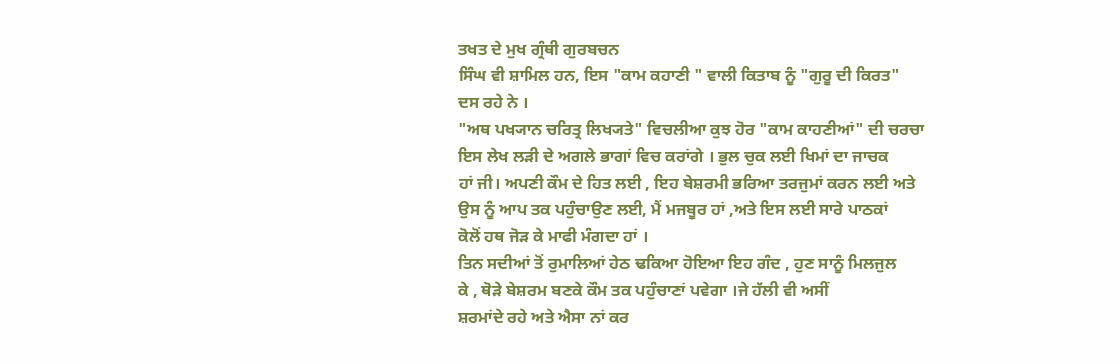ਤਖਤ ਦੇ ਮੁਖ ਗ੍ਰੰਥੀ ਗੁਰਬਚਨ
ਸਿੰਘ ਵੀ ਸ਼ਾਮਿਲ ਹਨ, ਇਸ "ਕਾਮ ਕਹਾਣੀ " ਵਾਲੀ ਕਿਤਾਬ ਨੂੰ "ਗੁਰੂ ਦੀ ਕਿਰਤ"
ਦਸ ਰਹੇ ਨੇ ।
"ਅਥ ਪਖ੍ਯਾਨ ਚਰਿਤ੍ਰ ਲਿਖ੍ਯਤੇ" ਵਿਚਲੀਆ ਕੁਝ ਹੋਰ "ਕਾਮ ਕਾਹਣੀਆਂ" ਦੀ ਚਰਚਾ
ਇਸ ਲੇਖ ਲੜੀ ਦੇ ਅਗਲੇ ਭਾਗਾਂ ਵਿਚ ਕਰਾਂਗੇ । ਭੁਲ ਚੁਕ ਲਈ ਖਿਮਾਂ ਦਾ ਜਾਚਕ
ਹਾਂ ਜੀ। ਅਪਣੀ ਕੌਮ ਦੇ ਹਿਤ ਲਈ , ਇਹ ਬੇਸ਼ਰਮੀ ਭਰਿਆ ਤਰਜੁਮਾਂ ਕਰਨ ਲਈ ਅਤੇ
ਉਸ ਨੂੰ ਆਪ ਤਕ ਪਹੁੰਚਾਉਣ ਲਈ, ਮੈਂ ਮਜਬੂਰ ਹਾਂ ,ਅਤੇ ਇਸ ਲਈ ਸਾਰੇ ਪਾਠਕਾਂ
ਕੋਲੋਂ ਹਥ ਜੋੜ ਕੇ ਮਾਫੀ ਮੰਗਦਾ ਹਾਂ ।
ਤਿਨ ਸਦੀਆਂ ਤੋਂ ਰੁਮਾਲਿਆਂ ਹੇਠ ਢਕਿਆ ਹੋਇਆ ਇਹ ਗੰਦ , ਹੁਣ ਸਾਨੂੰ ਮਿਲਜੁਲ
ਕੇ , ਥੋੜੇ ਬੇਸ਼ਰਮ ਬਣਕੇ ਕੌਮ ਤਕ ਪਹੁੰਚਾਣਾਂ ਪਵੇਗਾ ।ਜੇ ਹੱਲੀ ਵੀ ਅਸੀਂ
ਸ਼ਰਮਾਂਦੇ ਰਹੇ ਅਤੇ ਐਸਾ ਨਾਂ ਕਰ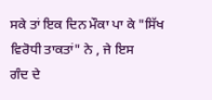ਸਕੇ ਤਾਂ ਇਕ ਦਿਨ ਮੌਕਾ ਪਾ ਕੇ "ਸਿੱਖ
ਵਿਰੋਧੀ ਤਾਕਤਾਂ" ਨੇ , ਜੇ ਇਸ
ਗੰਦ ਦੇ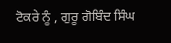ਟੋਕਰੇ ਨੂੰ , ਗੁਰੂ ਗੋਬਿੰਦ ਸਿੰਘ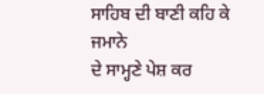ਸਾਹਿਬ ਦੀ ਬਾਣੀ ਕਹਿ ਕੇ ਜਮਾਨੇ
ਦੇ ਸਾਮ੍ਹਣੇ ਪੇਸ਼ ਕਰ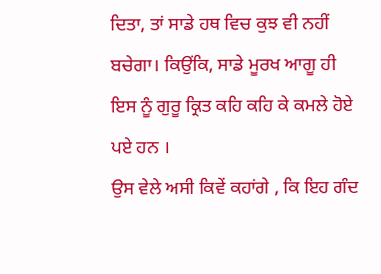ਦਿਤਾ, ਤਾਂ ਸਾਡੇ ਹਥ ਵਿਚ ਕੁਝ ਵੀ ਨਹੀਂ ਬਚੇਗਾ। ਕਿਉਂਕਿ, ਸਾਡੇ ਮੂਰਖ ਆਗੂ ਹੀ ਇਸ ਨੂੰ ਗੁਰੂ ਕ੍ਰਿਤ ਕਹਿ ਕਹਿ ਕੇ ਕਮਲੇ ਹੋਏ ਪਏ ਹਨ ।
ਉਸ ਵੇਲੇ ਅਸੀ ਕਿਵੇਂ ਕਹਾਂਗੇ , ਕਿ ਇਹ ਗੰਦ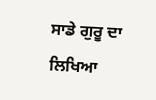ਸਾਡੇ ਗੁਰੂ ਦਾ ਲਿਖਿਆ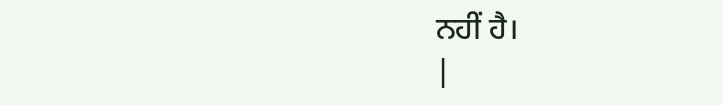ਨਹੀਂ ਹੈ।
|